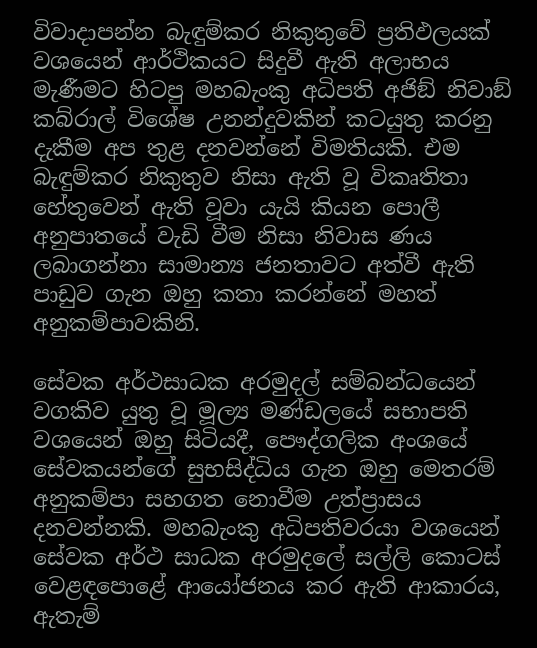විවාදාපන්න බැඳුම්කර නිකුතුවේ ප්‍රතිඵලයක් වශයෙන් ආර්ථිකයට සිදුවී ඇති අලාභය මැණීමට හිටපු මහබැංකු අධිපති අජිඞ් නිවාඞ් කබ්රාල් විශේෂ උනන්දුවකින් කටයුතු කරනු දැකීම අප තුළ දනවන්නේ විමතියකි. එම බැඳුම්කර නිකුතුව නිසා ඇති වූ විකෘතිතා හේතුවෙන් ඇති වූවා යැයි කියන පොලී අනුපාතයේ වැඩි වීම නිසා නිවාස ණය ලබාගන්නා සාමාන්‍ය ජනතාවට අත්වී ඇති පාඩුව ගැන ඔහු කතා කරන්නේ මහත් අනුකම්පාවකිනි.

සේවක අර්ථසාධක අරමුදල් සම්බන්ධයෙන් වගකිව යුතු වූ මූල්‍ය මණ්ඩලයේ සභාපති වශයෙන් ඔහු සිටියදී, පෞද්ගලික අංශයේ සේවකයන්ගේ සුභසිද්ධිය ගැන ඔහු මෙතරම් අනුකම්පා සහගත නොවීම උත්ප්‍රාසය දනවන්නකි. මහබැංකු අධිපතිවරයා වශයෙන් සේවක අර්ථ සාධක අරමුදලේ සල්ලි කොටස් වෙළඳපොළේ ආයෝජනය කර ඇති ආකාරය, ඇතැම්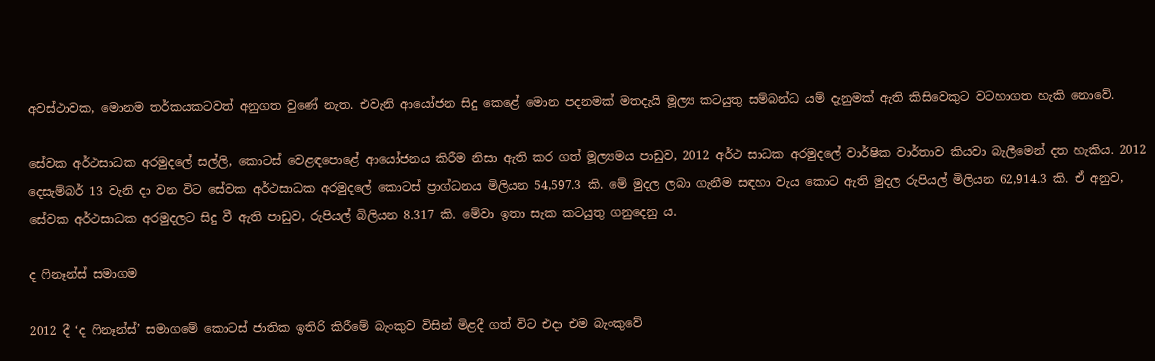අවස්ථාවක, මොනම තර්කයකටවත් අනුගත වුණේ නැත. එවැනි ආයෝජන සිදු කෙළේ මොන පදනමක් මතදැයි මූල්‍ය කටයුතු සම්බන්ධ යම් දැනුමක් ඇති කිසිවෙකුට වටහාගත හැකි නොවේ.

සේවක අර්ථසාධක අරමුදලේ සල්ලි, කොටස් වෙළඳපොළේ ආයෝජනය කිරීම නිසා ඇති කර ගත් මූල්‍යමය පාඩුව, 2012 අර්ථ සාධක අරමුදලේ වාර්ෂික වාර්තාව කියවා බැලීමෙන් දත හැකිය. 2012 දෙසැම්බර් 13 වැනි දා වන විට සේවක අර්ථසාධක අරමුදලේ කොටස් ප්‍රාග්ධනය මිලියන 54,597.3 කි. මේ මුදල ලබා ගැනීම සඳහා වැය කොට ඇති මුදල රුපියල් මිලියන 62,914.3 කි. ඒ අනුව, සේවක අර්ථසාධක අරමුදලට සිදු වී ඇති පාඩුව, රුපියල් බිලියන 8.317 කි. මේවා ඉතා සැක කටයුතු ගනුදෙනු ය.

ද ෆිනෑන්ස් සමාගම

2012 දී ‘ද ෆිනෑන්ස්’ සමාගමේ කොටස් ජාතික ඉතිරි කිරීමේ බැංකුව විසින් මිළදී ගත් විට එදා එම බැංකුවේ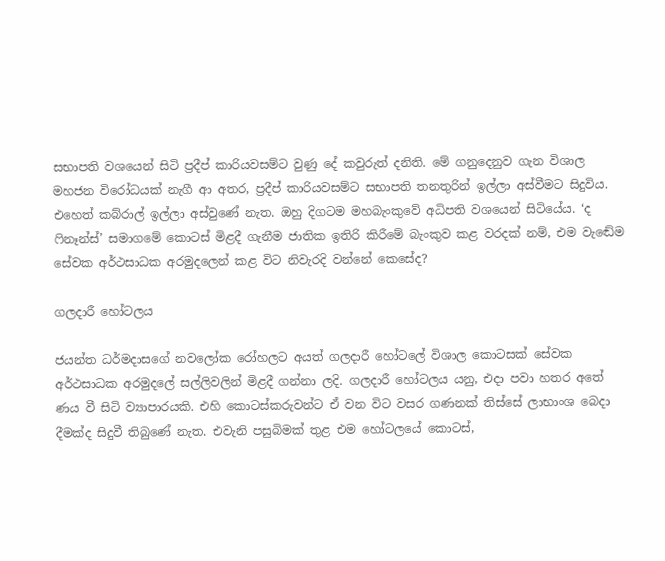සභාපති වශයෙන් සිටි ප්‍රදීප් කාරියවසම්ට වුණු දේ කවුරුත් දනිති. මේ ගනුදෙනුව ගැන විශාල මහජන විරෝධයක් නැගී ආ අතර, ප්‍රදීප් කාරියවසම්ට සභාපති තනතුරින් ඉල්ලා අස්වීමට සිදුවිය. එහෙත් කබ්රාල් ඉල්ලා අස්වුණේ නැත. ඔහු දිගටම මහබැංකුවේ අධිපති වශයෙන් සිටියේය. ‘ද ෆිනෑන්ස්’ සමාගමේ කොටස් මිළදී ගැනීම ජාතික ඉතිරි කිරීමේ බැංකුව කළ වරදක් නම්, එම වැඬේම සේවක අර්ථසාධක අරමුදලෙන් කළ විට නිවැරදි වන්නේ කෙසේද?

ගලදාරී හෝටලය

ජයන්ත ධර්මදාසගේ නවලෝක රෝහලට අයත් ගලදාරී හෝටලේ විශාල කොටසක් සේවක අර්ථසාධක අරමුදලේ සල්ලිවලින් මිළදී ගන්නා ලදි. ගලදාරී හෝටලය යනු, එදා පවා හතර අතේ ණය වී සිටි ව්‍යාපාරයකි. එහි කොටස්කරුවන්ට ඒ වන විට වසර ගණනක් තිස්සේ ලාභාංශ බෙදා දීමක්ද සිදුවී තිබුණේ නැත. එවැනි පසුබිමක් තුළ එම හෝටලයේ කොටස්,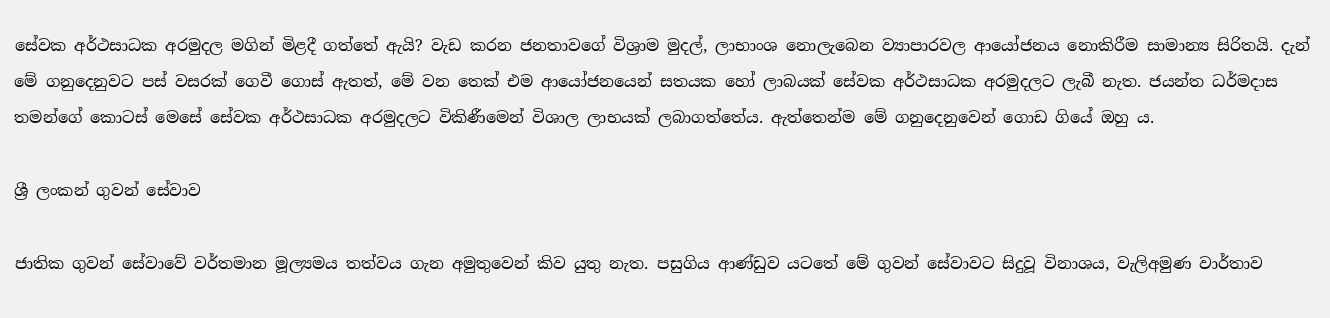සේවක අර්ථසාධක අරමුදල මගින් මිළදී ගත්තේ ඇයි? වැඩ කරන ජනතාවගේ විශ්‍රාම මුදල්, ලාභාංශ නොලැබෙන ව්‍යාපාරවල ආයෝජනය නොකිරීම සාමාන්‍ය සිරිතයි. දැන් මේ ගනුදෙනුවට පස් වසරක් ගෙවී ගොස් ඇතත්, මේ වන තෙක් එම ආයෝජනයෙන් සතයක හෝ ලාබයක් සේවක අර්ථසාධක අරමුදලට ලැබී නැත. ජයන්ත ධර්මදාස තමන්ගේ කොටස් මෙසේ සේවක අර්ථසාධක අරමුදලට විකිණීමෙන් විශාල ලාභයක් ලබාගත්තේය. ඇත්තෙන්ම මේ ගනුදෙනුවෙන් ගොඩ ගියේ ඔහු ය.

ශ්‍රී ලංකන් ගුවන් සේවාව

ජාතික ගුවන් සේවාවේ වර්තමාන මූල්‍යමය තත්වය ගැන අමුතුවෙන් කිව යුතු නැත. පසුගිය ආණ්ඩුව යටතේ මේ ගුවන් සේවාවට සිදුවූ විනාශය, වැලිඅමුණ වාර්තාව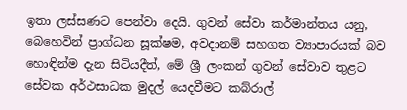ඉතා ලස්සණට පෙන්වා දෙයි. ගුවන් සේවා කර්මාන්තය යනු, බෙහෙවින් ප්‍රාග්ධන සූක්ෂම, අවදානම් සහගත ව්‍යාපාරයක් බව හොඳින්ම දැන සිටියදීත්, මේ ශ්‍රී ලංකන් ගුවන් සේවාව තුළට සේවක අර්ථසාධක මුදල් යෙදවීමට කබ්රාල්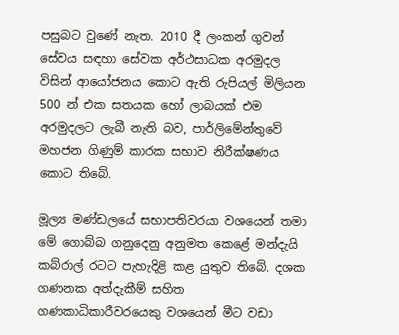පසුබට වුණේ නැත. 2010 දී ලංකන් ගුවන් සේවය සඳහා සේවක අර්ථසාධක අරමුදල විසින් ආයෝජනය කොට ඇති රුපියල් මිලියන 500 න් එක සතයක හෝ ලාබයක් එම අරමුදලට ලැබී නැති බව, පාර්ලිමේන්තුවේ මහජන ගිණුම් කාරක සභාව නිරීක්ෂණය කොට තිබේ.

මූල්‍ය මණ්ඩලයේ සභාපතිවරයා වශයෙන් තමා මේ ගොබ්බ ගනුදෙනු අනුමත කෙළේ මන්දැයි කබ්රාල් රටට පැහැදිළි කළ යුතුව තිබේ. දශක ගණනක අත්දැකීම් සහිත ගණකාධිකාරීවරයෙකු වශයෙන් මීට වඩා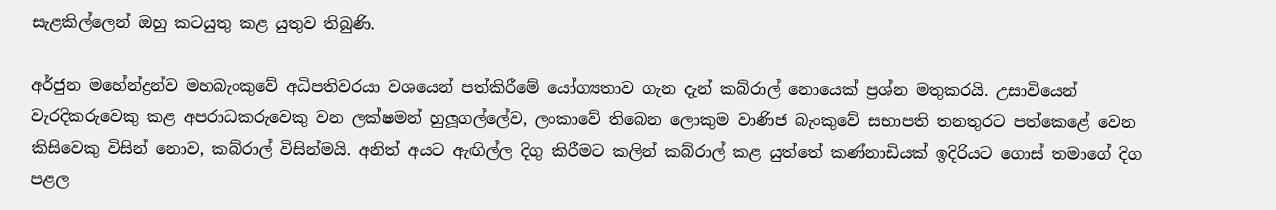සැළකිල්ලෙන් ඔහු කටයුතු කළ යුතුව තිබුණි.

අර්ජුන මහේන්ද්‍රන්ව මහබැංකුවේ අධිපතිවරයා වශයෙන් පත්කිරීමේ යෝග්‍යතාව ගැන දැන් කබ්රාල් නොයෙක් ප්‍රශ්න මතුකරයි. උසාවියෙන් වැරදිකරුවෙකු කළ අපරාධකරුවෙකු වන ලක්ෂමන් හුලූගල්ලේව, ලංකාවේ තිබෙන ලොකුම වාණිජ බැංකුවේ සභාපති තනතුරට පත්කෙළේ වෙන කිසිවෙකු විසින් නොව, කබ්රාල් විසින්මයි. අනිත් අයට ඇඟිල්ල දිගු කිරීමට කලින් කබ්රාල් කළ යුත්තේ කණ්නාඩියක් ඉදිරියට ගොස් තමාගේ දිග පළල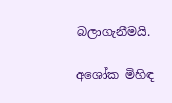බලාගැනීමයි.

අශෝක මිහිඳ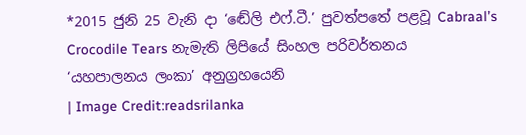*2015 ජුනි 25 වැනි දා ‘ඬේලි එෆ්.ටී.’ පුවත්පතේ පළවූ Cabraal’s Crocodile Tears නැමැති ලිපියේ සිංහල පරිවර්තනය
‘යහපාලනය ලංකා’ අනුග්‍රහයෙනි
| Image Credit:readsrilanka